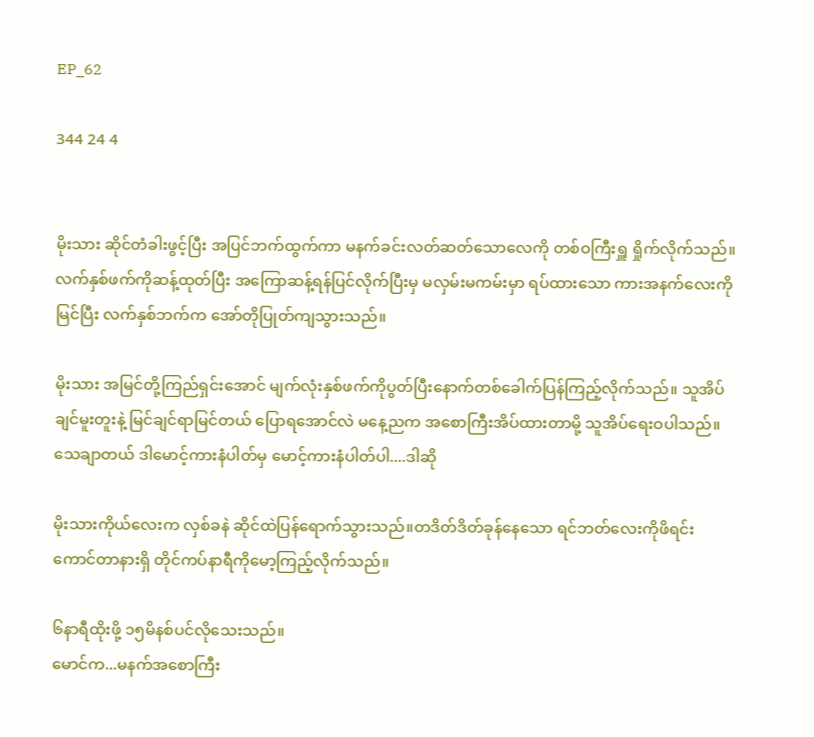EP_62

344 24 4


မိုးသား ဆိုင်တံခါးဖွင့်ပြီး အပြင်ဘက်ထွက်ကာ မနက်ခင်းလတ်ဆတ်သောလေကို တစ်ဝကြီးရှူ ရှိုက်လိုက်သည်။ လက်နှစ်ဖက်ကိုဆန့်ထုတ်ပြီး အကြောဆန့်ရန်ပြင်လိုက်ပြီးမှ မလှမ်းမကမ်းမှာ ရပ်ထားသော ကားအနက်လေးကိုမြင်ပြီး လက်နှစ်ဘက်က အော်တိုပြုတ်ကျသွားသည်။

မိုးသား အမြင်တို့ကြည်ရှင်းအောင် မျက်လုံးနှစ်ဖက်ကိုပွတ်ပြီးနောက်တစ်ခေါက်ပြန်ကြည့်လိုက်သည်။ သူအိပ်ချင်မူးတူးနဲ့ မြင်ချင်ရာမြင်တယ် ပြောရအောင်လဲ မနေ့ညက အစောကြီးအိပ်ထားတာမို့ သူအိပ်ရေးဝပါသည်။ သေချာတယ် ဒါမောင့်ကားနံပါတ်မှ မောင့်ကားနံပါတ်ပါ....ဒါဆို

မိုးသားကိုယ်လေးက လှစ်ခနဲ ဆိုင်ထဲပြန်ရောက်သွားသည်။တဒိတ်ဒိတ်ခုန်နေသော ရင်ဘတ်လေးကိုဖိရင်း ကောင်တာနားရှိ တိုင်ကပ်နာရီကိုမော့ကြည့်လိုက်သည်။

၆နာရီထိုးဖို့ ၁၅မိနစ်ပင်လိုသေးသည်။
မောင်က...မနက်အစောကြီး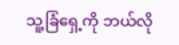သူ့ခြံရှေ့ကို ဘယ်လို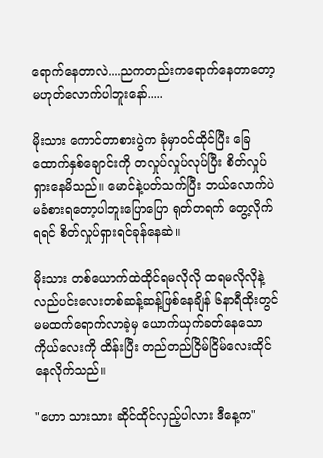ရောက်နေတာလဲ....ညကတည်းကရောက်နေတာတော့မဟုတ်လောက်ပါဘူးနော်.....

မိုးသား ကောင်တာစားပွဲက ခုံမှာဝင်ထိုင်ပြီး ခြေထောက်နှစ်ချောင်းကို တလှုပ်လှုပ်လုပ်ပြီး စိတ်လှုပ်ရှားနေမိသည်။ မောင်နဲ့ပတ်သက်ပြီး ဘယ်လောက်ပဲ မခံစားရတော့ပါဘူးပြောပြော ရုတ်တရက် တွေ့လိုက်ရရင် စိတ်လှုပ်ရှားရင်ခုန်နေဆဲ။

မိုးသား တစ်ယောက်ထဲထိုင်ရမလိုလို ထရမလိုလိုနဲ့ လည်ပင်းလေးတစ်ဆန့်ဆန့်ဖြစ်နေချိန် ၆နာရီထိုးတွင် မမထက်ရောက်လာခဲ့မှ ယောက်ယှက်ခတ်နေသောကိုယ်လေးကို ထိန်းပြီး တည်တည်ငြိမ်ငြိမ်လေးထိုင်နေလိုက်သည်။

"ဟော သားသား ဆိုင်ထိုင်လှည့်ပါလား ဒီနေ့က"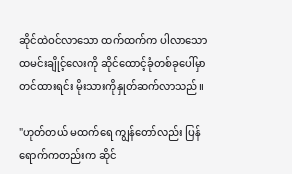ဆိုင်ထဲဝင်လာသော ထက်ထက်က ပါလာသော ထမင်းချိုင့်လေးကို ဆိုင်ထောင့်ခုံတစ်ခုပေါ်မှာတင်ထားရင်း မိုးသားကိုနှုတ်ဆက်လာသည်။

"ဟုတ်တယ် မထက်ရေ ကျွန်တော်လည်း ပြန်ရောက်ကတည်းက ဆိုင်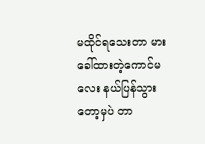မထိုင်ရသေးတာ မားခေါ်ထားတဲ့ကောင်မလေး နယ်ပြန်သွားတော့မှပဲ တာ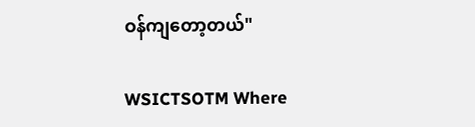ဝန်ကျတော့တယ်"

WSICTSOTM Where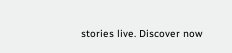stories live. Discover now